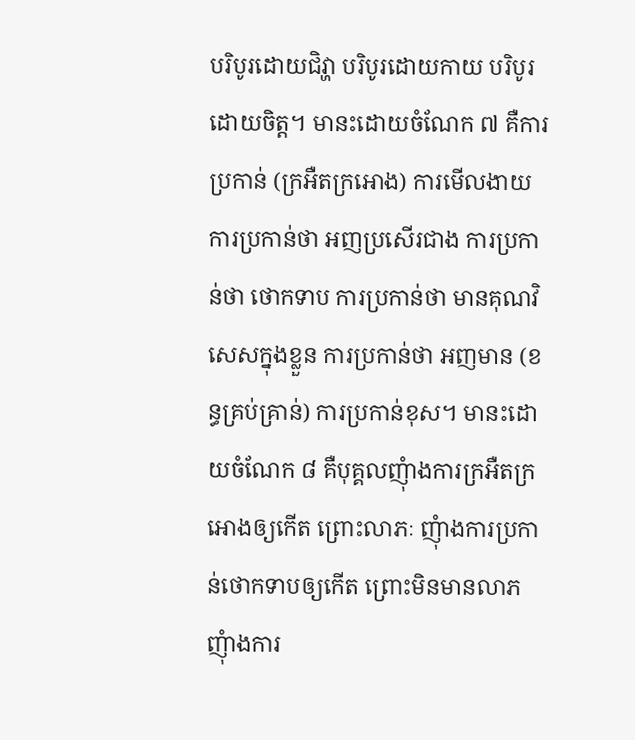បរិបូរដោយជិវ្ហា បរិបូរដោយកាយ បរិបូរដោយចិត្ត។ មានះដោយចំណែក ៧ គឺការប្រកាន់ (ក្រអឺតក្រអោង) ការមើលងាយ ការប្រកាន់ថា អញប្រសើរជាង ការប្រកាន់ថា ថោកទាប ការប្រកាន់ថា មានគុណវិសេសក្នុងខ្លួន ការប្រកាន់ថា អញមាន (ខន្ធគ្រប់គ្រាន់) ការប្រកាន់ខុស។ មានះដោយចំណែក ៨ គឺបុគ្គលញុំាងការក្រអឺតក្រអោងឲ្យកើត ព្រោះលាភៈ ញុំាងការប្រកាន់ថោកទាបឲ្យកើត ព្រោះមិនមានលាភ ញុំាងការ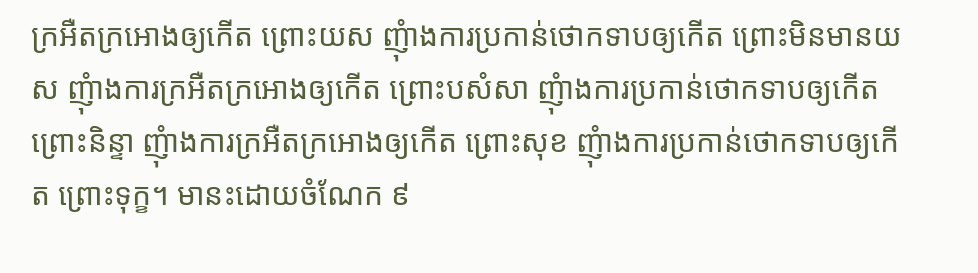ក្រអឺតក្រអោងឲ្យកើត ព្រោះយស ញុំាងការប្រកាន់ថោកទាបឲ្យកើត ព្រោះមិនមានយស ញុំាងការក្រអឺតក្រអោងឲ្យកើត ព្រោះបសំសា ញុំាងការប្រកាន់ថោកទាបឲ្យកើត ព្រោះនិន្ទា ញុំាងការក្រអឺតក្រអោងឲ្យកើត ព្រោះសុខ ញុំាងការប្រកាន់ថោកទាបឲ្យកើត ព្រោះទុក្ខ។ មានះដោយចំណែក ៩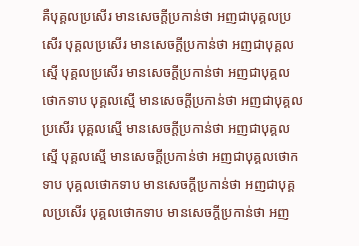គឺបុគ្គលប្រសើរ មានសេចក្តីប្រកាន់ថា អញជាបុគ្គលប្រសើរ បុគ្គលប្រសើរ មានសេចក្តីប្រកាន់ថា អញជាបុគ្គលស្មើ បុគ្គលប្រសើរ មានសេចក្តីប្រកាន់ថា អញជាបុគ្គលថោកទាប បុគ្គលស្មើ មានសេចក្តីប្រកាន់ថា អញជាបុគ្គលប្រសើរ បុគ្គលស្មើ មានសេចក្តីប្រកាន់ថា អញជាបុគ្គលស្មើ បុគ្គលស្មើ មានសេចក្តីប្រកាន់ថា អញជាបុគ្គលថោកទាប បុគ្គលថោកទាប មានសេចក្តីប្រកាន់ថា អញជាបុគ្គលប្រសើរ បុគ្គលថោកទាប មានសេចក្តីប្រកាន់ថា អញ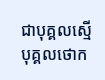ជាបុគ្គលស្មើ បុគ្គលថោក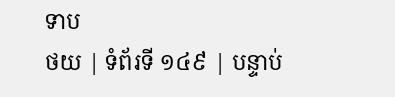ទាប
ថយ | ទំព័រទី ១៤៩ | បន្ទាប់